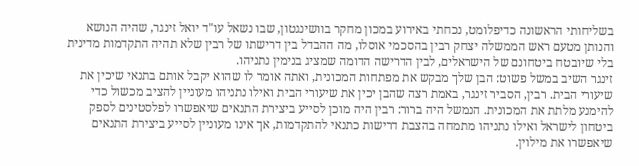בשליחותי הראשונה כדיפלומט, נכחתי באירוע במכון מחקר בוושינגטון, שבו נשאל עו"ד יואל זינגר, שהיה הנושא והנותן מטעם ראש הממשלה יצחק רבין בהסכמי אוסלו, מה ההבדל בין דרישתו של רבין שלא תהיה התקדמות מדינית בלי שיובטח ביטחונם של הישראלים, לבין הדרישה הדומה שמציג בנימין נתניהו.
זינגר השיב במשל פשוט: הבן שלך מבקש את מפתחות המכונית, ואתה אומר לו שהוא יקבל אותם בתנאי שיכין את שיעורי הבית. רבין, הסביר זינגר, באמת רצה שהבן יכין את שיעורי הבית ואילו נתניהו מעוניין להציב מכשול כדי להימנע מלתת את המכונית. הנמשל היה ברור: רבין היה מוכן לסייע ביצירת התנאים שיאפשרו לפלסטינים לספק ביטחון לישראל ואילו נתניהו מתמחה בהצבת דרישות כתנאי להתקדמות, אך אינו מעוניין לסייע ביצירת התנאים שיאפשרו את מילוין.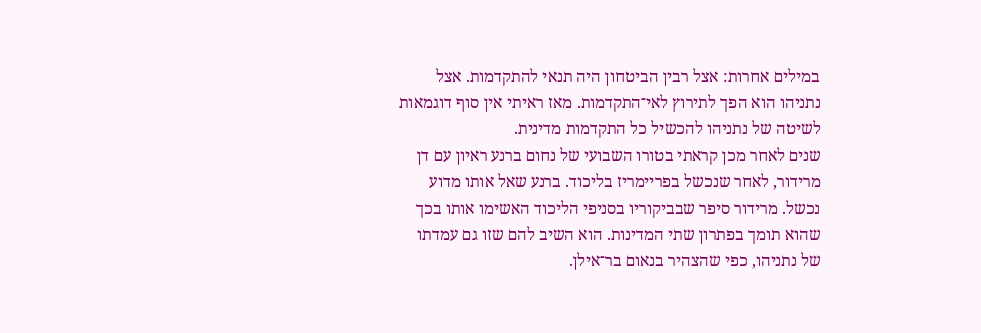במילים אחרות: אצל רבין הביטחון היה תנאי להתקדמות. אצל נתניהו הוא הפך לתירוץ לאי־התקדמות. מאז ראיתי אין סוף דוגמאות לשיטה של נתניהו להכשיל כל התקדמות מדינית.
שנים לאחר מכן קראתי בטורו השבועי של נחום ברנע ראיון עם דן מרידור, לאחר שנכשל בפריימריז בליכוד. ברנע שאל אותו מדוע נכשל. מרידור סיפר שבביקוריו בסניפי הליכוד האשימו אותו בכך שהוא תומך בפתרון שתי המדינות. הוא השיב להם שזו גם עמדתו של נתניהו, כפי שהצהיר בנאום בר־אילן.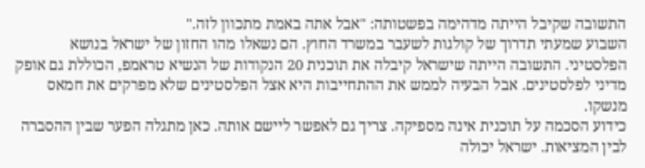התשובה שקיבל הייתה מדהימה בפשטותה: "אבל אתה באמת מתכוון לזה."
השבוע שמעתי תדרוך של קולגות לשעבר במשרד החוץ. הם נשאלו מהו החזון של ישראל בנושא הפלסטיני. התשובה הייתה שישראל קיבלה את תוכנית 20 הנקודות של הנשיא טראמפ, הכוללת גם אופק מדיני לפלסטינים. אבל הבעיה לממש את ההתחייבות היא אצל הפלסטינים שלא מפרקים את חמאס מנשקו.
כידוע הסכמה על תוכנית אינה מספיקה. צריך גם לאפשר ליישם אותה. כאן מתגלה הפער שבין ההסברה לבין המציאות. ישראל יכולה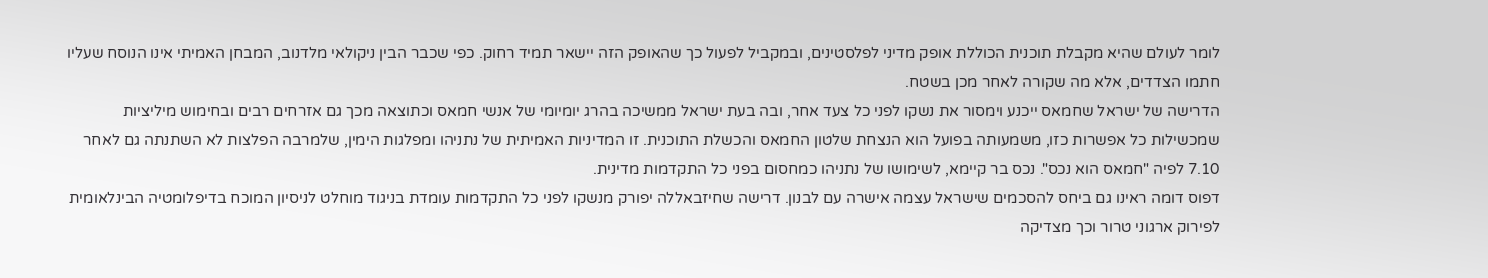לומר לעולם שהיא מקבלת תוכנית הכוללת אופק מדיני לפלסטינים, ובמקביל לפעול כך שהאופק הזה יישאר תמיד רחוק. כפי שכבר הבין ניקולאי מלדנוב, המבחן האמיתי אינו הנוסח שעליו חתמו הצדדים, אלא מה שקורה לאחר מכן בשטח.
הדרישה של ישראל שחמאס ייכנע וימסור את נשקו לפני כל צעד אחר, ובה בעת ישראל ממשיכה בהרג יומיומי של אנשי חמאס וכתוצאה מכך גם אזרחים רבים ובחימוש מיליציות שמכשילות כל אפשרות כזו, משמעותה בפועל הוא הנצחת שלטון החמאס והכשלת התוכנית. זו המדיניות האמיתית של נתניהו ומפלגות הימין, שלמרבה הפלצות לא השתנתה גם לאחר 7.10 לפיה "חמאס הוא נכס". נכס בר קיימא, לשימושו של נתניהו כמחסום בפני כל התקדמות מדינית.
דפוס דומה ראינו גם ביחס להסכמים שישראל עצמה אישרה עם לבנון. דרישה שחיזבאללה יפורק מנשקו לפני כל התקדמות עומדת בניגוד מוחלט לניסיון המוכח בדיפלומטיה הבינלאומית לפירוק ארגוני טרור וכך מצדיקה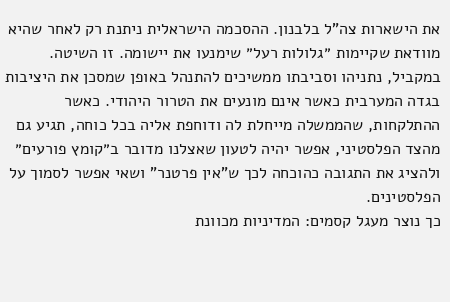את הישארות צה"ל בלבנון. ההסכמה הישראלית ניתנת רק לאחר שהיא מוודאת שקיימות ״גלולות רעל״ שימנעו את יישומה. זו השיטה.
במקביל, נתניהו וסביבתו ממשיכים להתנהל באופן שמסכן את היציבות בגדה המערבית כאשר אינם מונעים את הטרור היהודי. כאשר ההתלקחות, שהממשלה מייחלת לה ודוחפת אליה בכל כוחה, תגיע גם מהצד הפלסטיני, אפשר יהיה לטעון שאצלנו מדובר ב״קומץ פורעים״ ולהציג את התגובה כהוכחה לכך ש"אין פרטנר" ושאי אפשר לסמוך על הפלסטינים.
כך נוצר מעגל קסמים: המדיניות מכוונת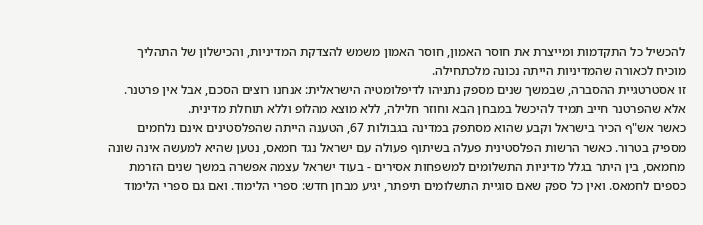להכשיל כל התקדמות ומייצרת את חוסר האמון, חוסר האמון משמש להצדקת המדיניות, והכישלון של התהליך מוכיח לכאורה שהמדיניות הייתה נכונה מלכתחילה.
זו אסטרטגיית ההסברה, שבמשך שנים מספק נתניהו לדיפלומטיה הישראלית: אנחנו רוצים הסכם, אבל אין פרטנר. אלא שהפרטנר חייב תמיד להיכשל במבחן הבא וחוזר חלילה, ללא מוצא מהלופ וללא תוחלת מדינית.
כאשר אש"ף הכיר בישראל וקבע שהוא מסתפק במדינה בגבולות 67, הטענה הייתה שהפלסטינים אינם נלחמים מספיק בטרור. כאשר הרשות הפלסטינית פעלה בשיתוף פעולה עם ישראל נגד חמאס, נטען שהיא למעשה אינה שונה מחמאס, בין היתר בגלל מדיניות התשלומים למשפחות אסירים - בעוד ישראל עצמה אפשרה במשך שנים הזרמת כספים לחמאס. ואין כל ספק שאם סוגיית התשלומים תיפתר, יגיע מבחן חדש: ספרי הלימוד. ואם גם ספרי הלימוד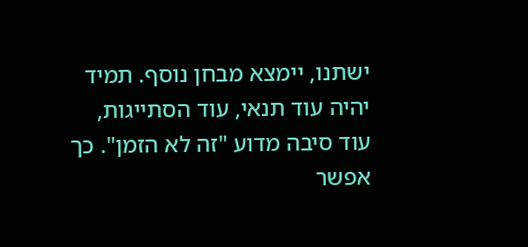ישתנו, יימצא מבחן נוסף. תמיד יהיה עוד תנאי, עוד הסתייגות, עוד סיבה מדוע "זה לא הזמן". כך אפשר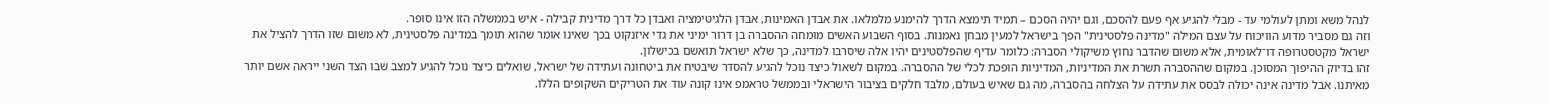לנהל משא ומתן לעולמי עד - מבלי להגיע אף פעם להסכם, וגם יהיה הסכם – תמיד תימצא הדרך להימנע מלמלאו. את אבדן האמינות, אבדן הלגיטימציה ואבדן כל דרך מדינית קבילה - איש בממשלה הזו אינו סופר.
וזה גם מסביר מדוע הוויכוח על עצם המילה "מדינה פלסטינית" הפך בישראל למעין מבחן נאמנות. בסוף השבוע האשים מומחה ההסברה בן דרור ימיני את גדי איזנקוט בכך שאינו אומר שהוא תומך במדינה פלסטינית, לא משום שזו הדרך להציל את ישראל מקטסטרופה דו־לאומית, אלא משום שהדבר נחוץ משיקולי הסברה: כלומר עדיף שהפלסטינים יהיו אלה שיסרבו למדינה, כך שלא ישראל תואשם בכישלון.
זהו בדיוק ההיפוך המסוכן. במקום שההסברה תשרת את המדיניות, המדיניות הופכת לכלי של ההסברה. במקום לשאול כיצד נוכל להגיע להסדר שיבטיח את ביטחונה ועתידה של ישראל, שואלים כיצד נוכל להגיע למצב שבו הצד השני ייראה אשם יותר מאיתנו. אבל מדינה אינה יכולה לבסס את עתידה על הצלחה בהסברה, מה גם שאיש בעולם, מלבד חלקים בציבור הישראלי ובממשל טראמפ אינו קונה עוד את הטריקים השקופים הללו.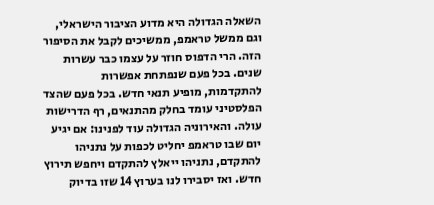השאלה הגדולה היא מדוע הציבור הישראלי, וגם ממשל טראמפ, ממשיכים לקבל את הסיפור הזה. הרי הדפוס חוזר על עצמו כבר עשרות שנים. בכל פעם שנפתחת אפשרות להתקדמות, מופיע תנאי חדש. בכל פעם שהצד הפלסטיני עומד בחלק מהתנאים, רף הדרישות עולה. והאירוניה הגדולה עוד לפנינו: אם יגיע יום שבו טראמפ יחליט לכפות על נתניהו להתקדם, נתניהו ייאלץ להתקדם ויחפש תירוץ חדש. ואז יסבירו לנו בערוץ 14 שזו בדיוק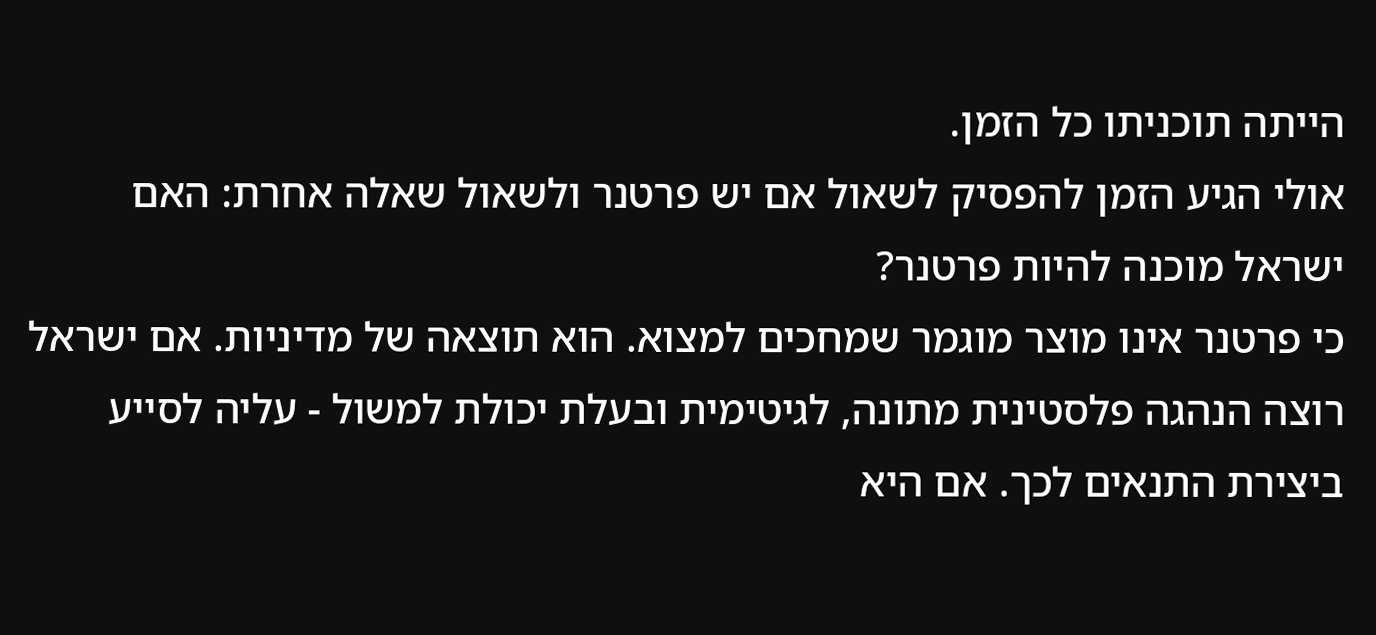הייתה תוכניתו כל הזמן.
אולי הגיע הזמן להפסיק לשאול אם יש פרטנר ולשאול שאלה אחרת: האם ישראל מוכנה להיות פרטנר?
כי פרטנר אינו מוצר מוגמר שמחכים למצוא. הוא תוצאה של מדיניות. אם ישראל רוצה הנהגה פלסטינית מתונה, לגיטימית ובעלת יכולת למשול - עליה לסייע ביצירת התנאים לכך. אם היא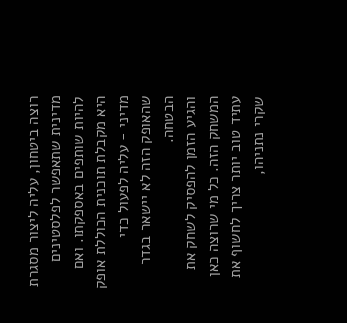רוצה ביטחון, עליה ליצור מסגרת מדינית שתאפשר לפלסטינים להיות שותפים באספקתו. ואם היא מקבלת תוכנית הכוללת אופק מדיני - עליה לפעול כדי שהאופק הזה לא יישאר בגדר הבטחה.
והגיע הזמן להפסיק לשחק את המשחק הזה. כל מי שרוצה כאן עתיד טוב יותר צריך לחשוף את שקרי נתניהו,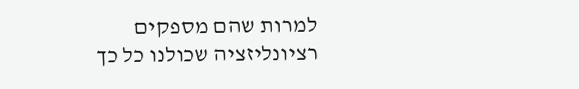למרות שהם מספקים רציונליזציה שכולנו כל כך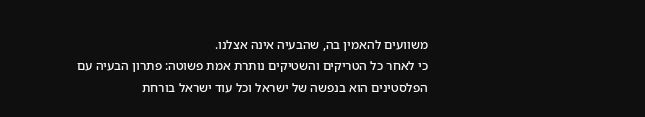משוועים להאמין בה, שהבעיה אינה אצלנו.
כי לאחר כל הטריקים והשטיקים נותרת אמת פשוטה: פתרון הבעיה עם הפלסטינים הוא בנפשה של ישראל וכל עוד ישראל בורחת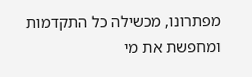מפתרונו, מכשילה כל התקדמות ומחפשת את מי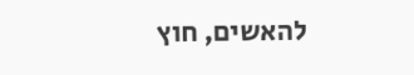להאשים, חוץ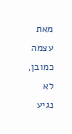מאת עצמה כמובן, לא נגיע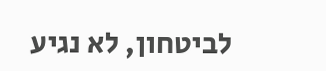לביטחון, לא נגיע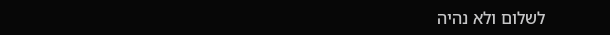לשלום ולא נהיה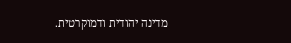מדינה יהודית ודמוקרטית.